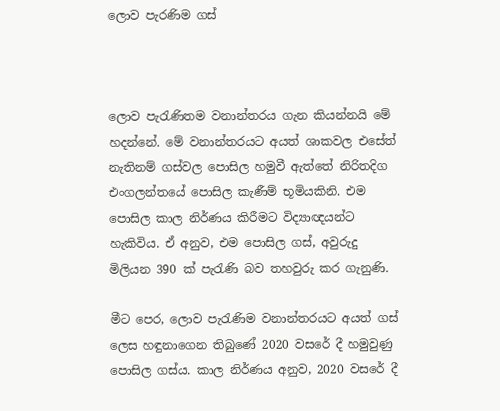ලොව පැරණිම ගස්



ලොව පැරැණිතම වනාන්තරය ගැන කියන්නයි මේ හදන්නේ. මේ වනාන්තරයට අයත් ශාකවල එසේත් නැතිනම් ගස්වල පොසිල හමුවී ඇත්තේ නිරිතදිග එංගලන්තයේ පොසිල කැණීම් භූමියකිනි. එම පොසිල කාල නිර්ණය කිරීමට විද්‍යාඥයන්ට හැකිවිය. ඒ අනුව, එම පොසිල ගස්, අවුරුදු මිලියන 390 ක් පැරැණි බව තහවුරු කර ගැනුණි.

මීට පෙර, ලොව පැරැණිම වනාන්තරයට අයත් ගස් ලෙස හඳුනාගෙන තිබුණේ 2020 වසරේ දී හමුවුණු පොසිල ගස්ය. කාල නිර්ණය අනුව, 2020 වසරේ දී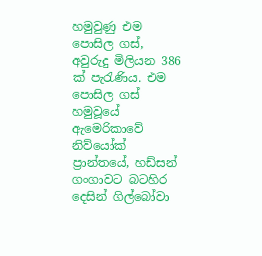හමුවුණු එම පොසිල ගස්, අවුරුදු මිලියන 386 ක් පැරැණිය. එම පොසිල ගස් හමුවූයේ ඇමෙරිකාවේ නිව්යෝක් ප්‍රාන්තයේ, හඩ්සන් ගංගාවට බටහිර දෙසින් ගිල්බෝවා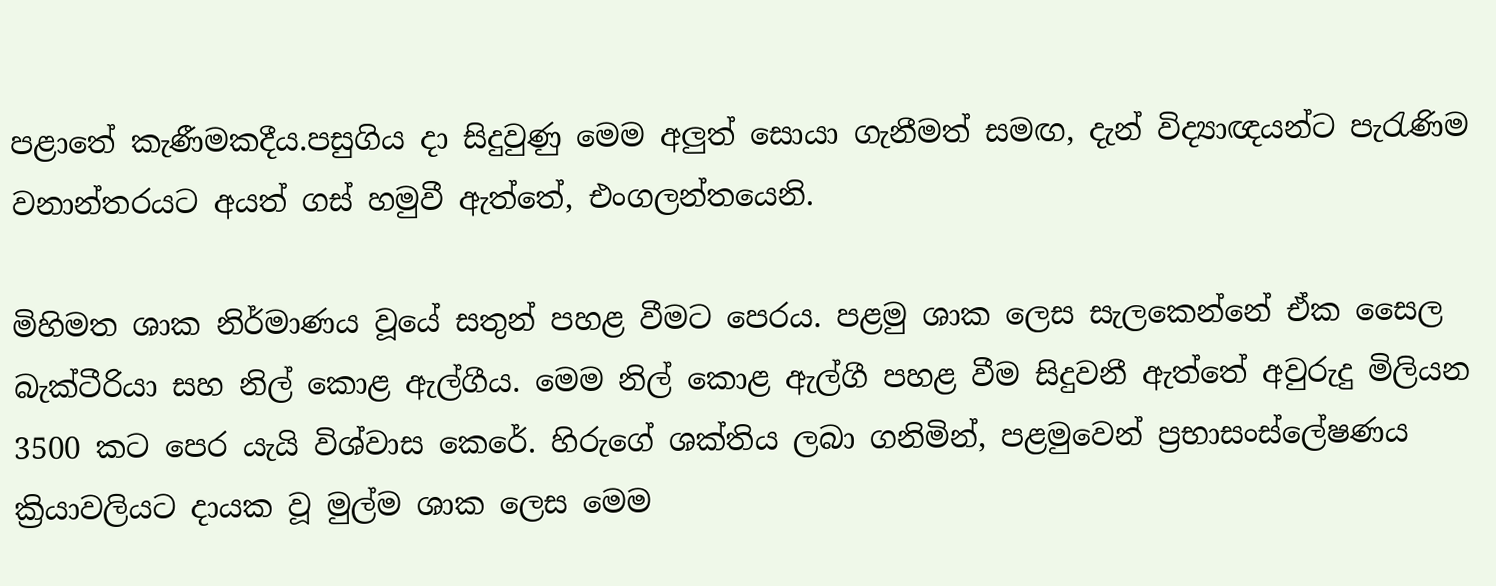පළාතේ කැණීමකදීය.පසුගිය දා සිදුවුණු මෙම අලුත් සොයා ගැනීමත් සමඟ, දැන් විද්‍යාඥයන්ට පැරැණිම වනාන්තරයට අයත් ගස් හමුවී ඇත්තේ, එංගලන්තයෙනි.

මිහිමත ශාක නිර්මාණය වූයේ සතුන් පහළ වීමට පෙරය. පළමු ශාක ලෙස සැලකෙන්නේ ඒක සෛල බැක්ටීරියා සහ නිල් කොළ ඇල්ගීය. මෙම නිල් කොළ ඇල්ගී පහළ වීම සිදුවනී ඇත්තේ අවුරුදු මිලියන 3500 කට පෙර යැයි විශ්වාස කෙරේ. හිරුගේ ශක්තිය ලබා ගනිමින්, පළමුවෙන් ප්‍රභාසංස්ලේෂණය ක්‍රියාවලියට දායක වූ මුල්ම ශාක ලෙස මෙම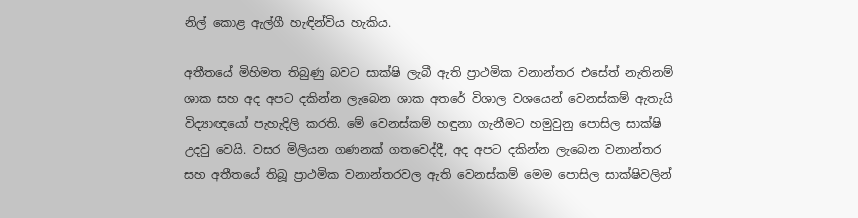නිල් කොළ ඇල්ගී හැඳින්විය හැකිය.

අතීතයේ මිහිමත තිබුණු බවට සාක්ෂි ලැබී ඇති ප්‍රාථමික වනාන්තර එසේත් නැතිනම් ශාක සහ අද අපට දකින්න ලැබෙන ශාක අතරේ විශාල වශයෙන් වෙනස්කම් ඇතැයි විද්‍යාඥයෝ පැහැදිලි කරති. මේ වෙනස්කම් හඳුනා ගැනීමට හමුවුනු පොසිල සාක්ෂි උදවු වෙයි. වසර මිලියන ගණනක් ගතවෙද්දී, අද අපට දකින්න ලැබෙන වනාන්තර සහ අතීතයේ තිබූ ප්‍රාථමික වනාන්තරවල ඇති වෙනස්කම් මෙම පොසිල සාක්ෂිවලින්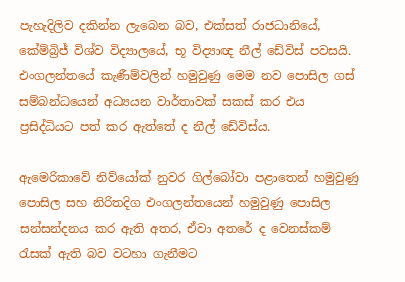පැහැදිලිව දකින්න ලැබෙන බව, එක්සත් රාජධානියේ, කේම්බ්‍රිජ් විශ්ව විද්‍යාලයේ, භූ විද්‍යාඥ නීල් ඩේවිස් පවසයි. එංගලන්තයේ කැණීම්වලින් හමුවුණු මෙම නව පොසිල ගස් සම්බන්ධයෙන් අධ්‍යයන වාර්තාවක් සකස් කර එය ප්‍රසිද්ධියට පත් කර ඇත්තේ ද නීල් ඩේවිස්ය.

ඇමෙරිකාවේ නිව්යෝක් නුවර ගිල්බෝවා පළාතෙන් හමුවුණු පොසිල සහ නිරිතදිග එංගලන්තයෙන් හමුවුණු පොසිල සන්සන්දනය කර ඇති අතර, ඒවා අතරේ ද වෙනස්කම් රැසක් ඇති බව වටහා ගැනීමට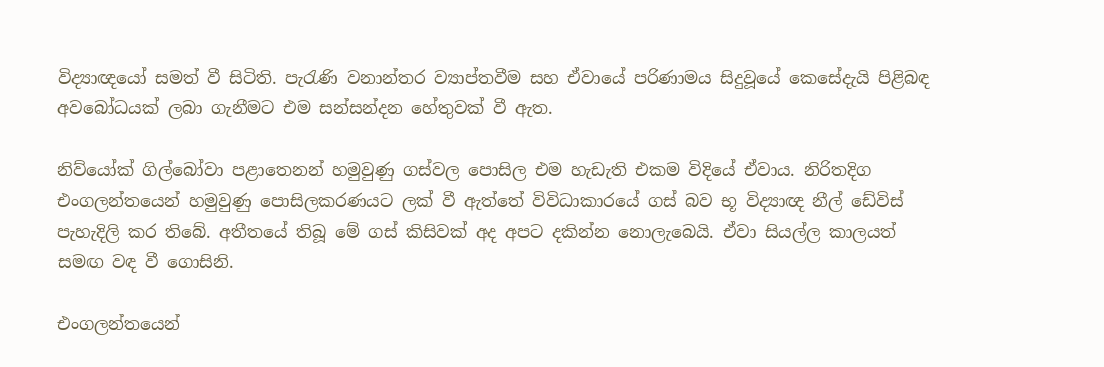විද්‍යාඥයෝ සමත් වී සිටිති. පැරැණි වනාන්තර ව්‍යාප්තවීම සහ ඒවායේ පරිණාමය සිදුවූයේ කෙසේදැයි පිළිබඳ අවබෝධයක් ලබා ගැනීමට එම සන්සන්දන හේතුවක් වී ඇත.

නිව්යෝක් ගිල්බෝවා පළාතෙනන් හමුවුණු ගස්වල පොසිල එම හැඩැති එකම විදියේ ඒවාය. නිරිතදිග එංගලන්තයෙන් හමුවුණු පොසිලකරණයට ලක් වී ඇත්තේ විවිධාකාරයේ ගස් බව භූ විද්‍යාඥ නීල් ඩේවිස් පැහැදිලි කර තිබේ. අතීතයේ තිබූ මේ ගස් කිසිවක් අද අපට දකින්න නොලැබෙයි. ඒවා සියල්ල කාලයත් සමඟ වඳ වී ගොසිනි.

එංගලන්තයෙන්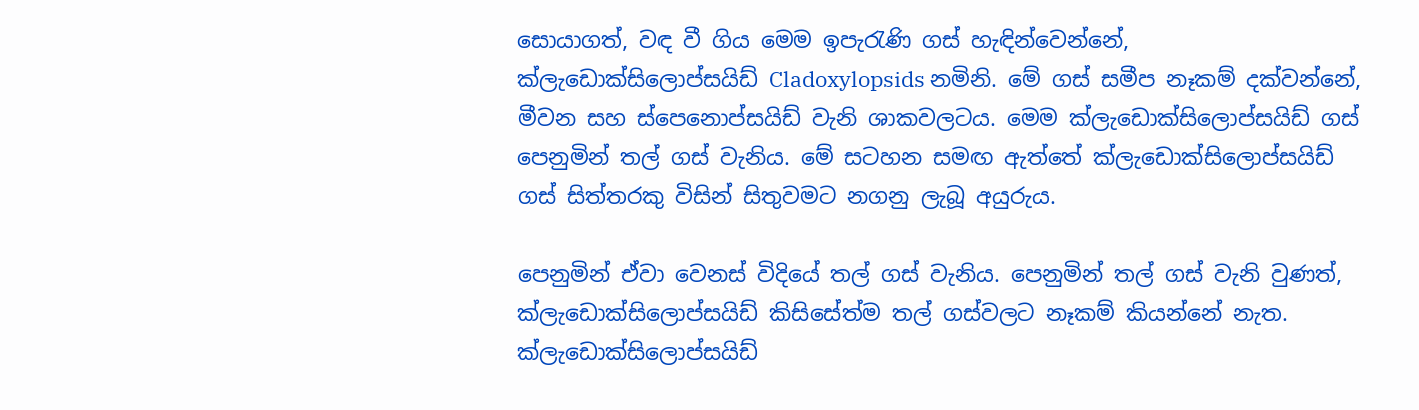සොයාගත්, වඳ වී ගිය මෙම ඉපැරැණි ගස් හැඳින්වෙන්නේ, ක්ලැඩොක්සිලොප්සයිඩ් Cladoxylopsids නමිනි. මේ ගස් සමීප නෑකම් දක්වන්නේ, මීවන සහ ස්පෙනොප්සයිඩ් වැනි ශාකවලටය. මෙම ක්ලැඩොක්සිලොප්සයිඩ් ගස් පෙනුමින් තල් ගස් වැනිය. මේ සටහන සමඟ ඇත්තේ ක්ලැඩොක්සිලොප්සයිඩ් ගස් සිත්තරකු විසින් සිතුවමට නගනු ලැබූ අයුරුය.

පෙනුමින් ඒවා වෙනස් විදියේ තල් ගස් වැනිය. පෙනුමින් තල් ගස් වැනි වුණත්, ක්ලැඩොක්සිලොප්සයිඩ් කිසිසේත්ම තල් ගස්වලට නෑකම් කියන්නේ නැත. ක්ලැඩොක්සිලොප්සයිඩ්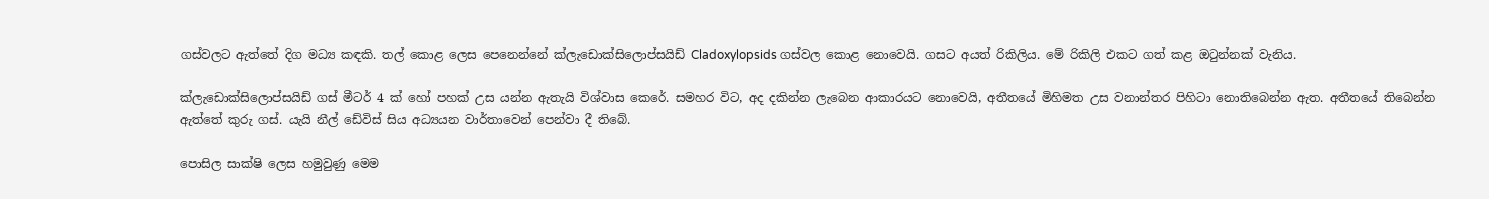ගස්වලට ඇත්තේ දිග මධ්‍ය කඳකි. තල් කොළ ලෙස පෙනෙන්නේ ක්ලැඩොක්සිලොප්සයිඩ් Cladoxylopsids ගස්වල කොළ නොවෙයි. ගසට අයත් රිකිලිය. මේ රිකිලි එකට ගත් කළ ඔටුන්නක් වැනිය.

ක්ලැඩොක්සිලොප්සයිඩ් ගස් මීටර් 4 ක් හෝ පහක් උස යන්න ඇතැයි විශ්වාස කෙරේ. සමහර විට, අද දකින්න ලැබෙන ආකාරයට නොවෙයි, අතීතයේ මිහිමත උස වනාන්තර පිහිටා නොතිබෙන්න ඇත. අතීතයේ තිබෙන්න ඇත්තේ කුරු ගස්. යැයි නීල් ඩේවිස් සිය අධ්‍යයන වාර්තාවෙන් පෙන්වා දී තිබේ.

පොසිල සාක්ෂි ලෙස හමුවුණු මෙම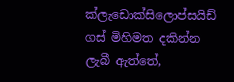ක්ලැඩොක්සිලොප්සයිඩ් ගස් මිහිමත දකින්න ලැබී ඇත්තේ,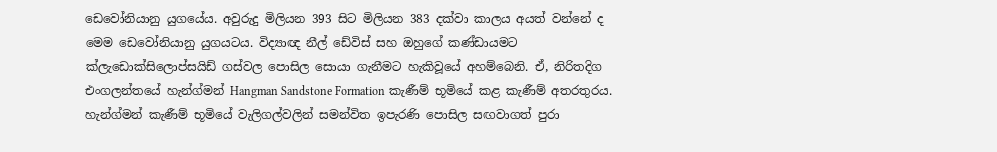ඩෙවෝනියානු යුගයේය. අවුරුදු මිලියන 393 සිට මිලියන 383 දක්වා කාලය අයත් වන්නේ ද මෙම ඩෙවෝනියානු යුගයටය. විද්‍යාඥ නීල් ඩේවිස් සහ ඔහුගේ කණ්ඩායමට ක්ලැඩොක්සිලොප්සයිඩ් ගස්වල පොසිල සොයා ගැනීමට හැකිවූයේ අහම්බෙනි. ඒ, නිරිතදිග එංගලන්තයේ හැන්ග්මන් Hangman Sandstone Formation කැණීම් භූමියේ කළ කැණීම් අතරතුරය. හැන්ග්මන් කැණීම් භූමියේ වැලිගල්වලින් සමන්විත ඉපැරණි පොසිල සඟවාගත් පුරා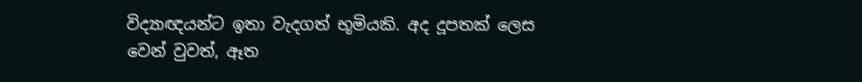විද්‍යාඥයන්ට ඉතා වැදගත් භූමියකි. අද දූපතක් ලෙස වෙන් වුවත්, ඈත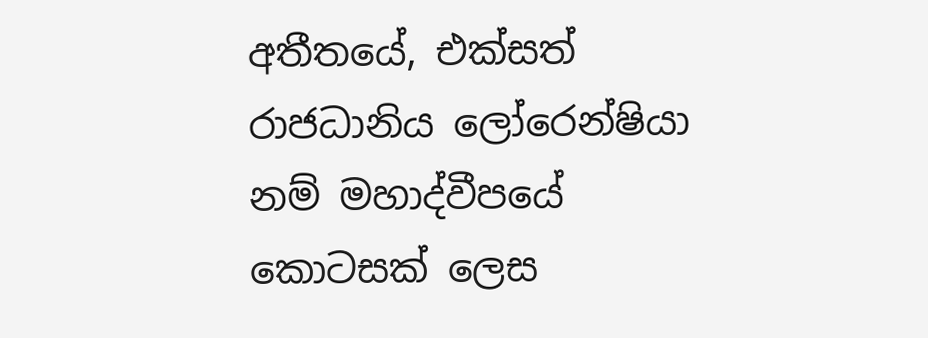අතීතයේ, එක්සත් රාජධානිය ලෝරෙන්ෂියා නම් මහාද්වීපයේ කොටසක් ලෙස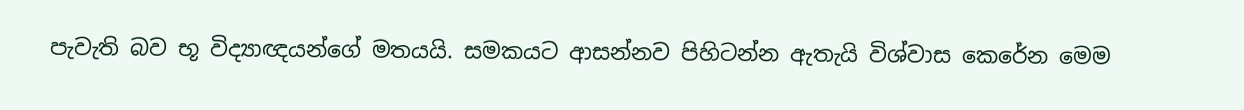පැවැති බව භූ විද්‍යාඥයන්ගේ මතයයි. සමකයට ආසන්නව පිහිටන්න ඇතැයි විශ්වාස කෙරේන මෙම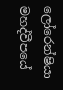ලෝරෙන්ෂියා මහද්වීපයේ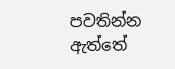පවතින්න ඇත්තේ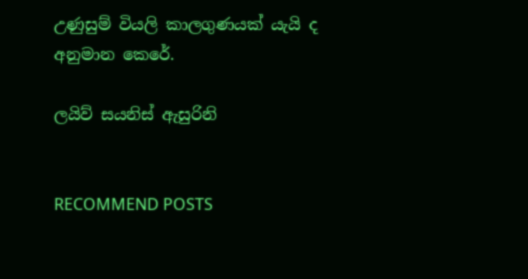උණුසුම් වියලි කාලගුණයක් යැයි ද අනුමාන කෙරේ.

ලයිව් සයනිස් ඇසුරිනි


RECOMMEND POSTS